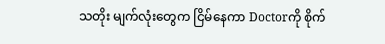သတိုး မျက်လုံးတွေက ငြိမ်နေကာ Doctorကို စိုက်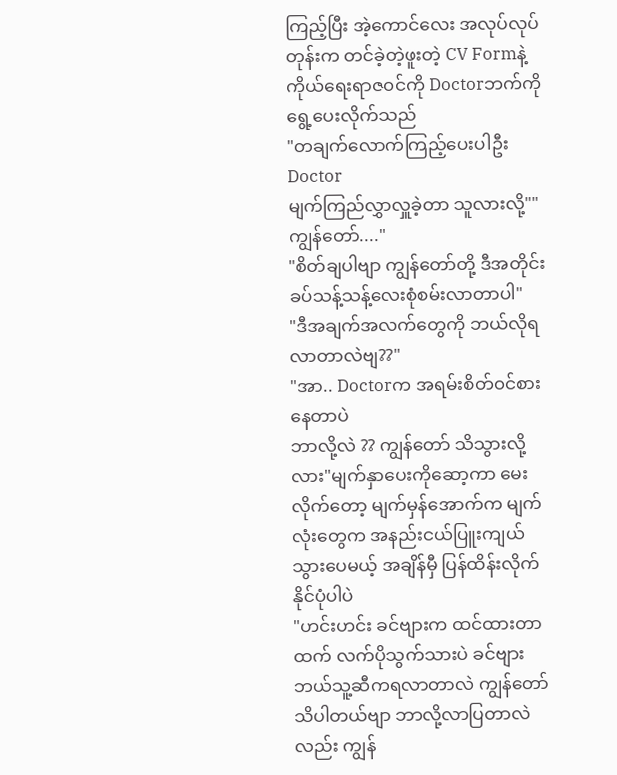ကြည့်ပြီး အဲ့ကောင်လေး အလုပ်လုပ်တုန်းက တင်ခဲ့တဲ့ဖူးတဲ့ CV Formနဲ့ ကိုယ်ရေးရာဇ၀င်ကို Doctorဘက်ကိုရွေ့ပေးလိုက်သည်
"တချက်လောက်ကြည့်ပေးပါဦး Doctor
မျက်ကြည်လွှာလှူခဲ့တာ သူလားလို့""ကျွန်တော်...."
"စိတ်ချပါဗျာ ကျွန်တော်တို့ ဒီအတိုင်း ခပ်သန့်သန့်လေးစုံစမ်းလာတာပါ"
"ဒီအချက်အလက်တွေကို ဘယ်လိုရလာတာလဲဗျ??"
"အာ.. Doctorက အရမ်းစိတ်၀င်စားနေတာပဲ
ဘာလို့လဲ ?? ကျွန်တော် သိသွားလို့လား"မျက်နှာပေးကိုဆော့ကာ မေးလိုက်တော့ မျက်မှန်အောက်က မျက်လုံးတွေက အနည်းငယ်ပြူးကျယ်သွားပေမယ့် အချိန်မှီ ပြန်ထိန်းလိုက်နိုင်ပုံပါပဲ
"ဟင်းဟင်း ခင်ဗျားက ထင်ထားတာထက် လက်ပိုသွက်သားပဲ ခင်ဗျား ဘယ်သူ့ဆီကရလာတာလဲ ကျွန်တော်သိပါတယ်ဗျာ ဘာလို့လာပြတာလဲလည်း ကျွန်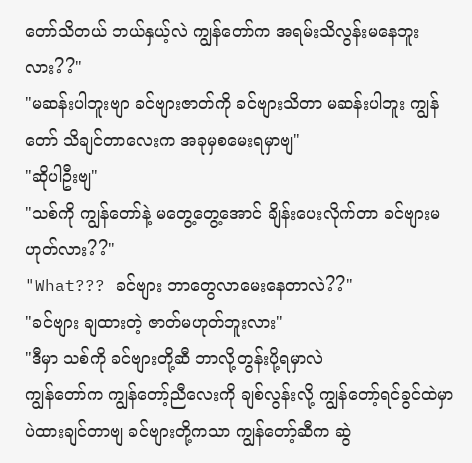တော်သိတယ် ဘယ်နှယ့်လဲ ကျွန်တော်က အရမ်းသိလွန်းမနေဘူးလား??"
"မဆန်းပါဘူးဗျာ ခင်ဗျားဇာတ်ကို ခင်ဗျားသိတာ မဆန်းပါဘူး ကျွန်တော် သိချင်တာလေးက အခုမှစမေးရမှာဗျ"
"ဆိုပါဦးဗျ"
"သစ်ကို ကျွန်တော်နဲ့ မတွေ့တွေ့အောင် ချိန်းပေးလိုက်တာ ခင်ဗျားမဟုတ်လား??"
"What??? ခင်ဗျား ဘာတွေလာမေးနေတာလဲ??"
"ခင်ဗျား ချထားတဲ့ ဇာတ်မဟုတ်ဘူးလား"
"ဒီမှာ သစ်ကို ခင်ဗျားတို့ဆီ ဘာလို့တွန်းပို့ရမှာလဲ
ကျွန်တော်က ကျွန်တော့်ညီလေးကို ချစ်လွန်းလို့ ကျွန်တော့်ရင်ခွင်ထဲမှာပဲထားချင်တာဗျ ခင်ဗျားတို့ကသာ ကျွန်တော့်ဆီက ဆွဲ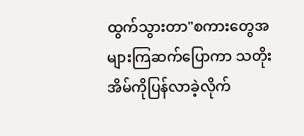ထွက်သွားတာ"စကားတွေအများကြဆက်ပြောကာ သတိုး အိမ်ကိုပြန်လာခဲ့လိုက်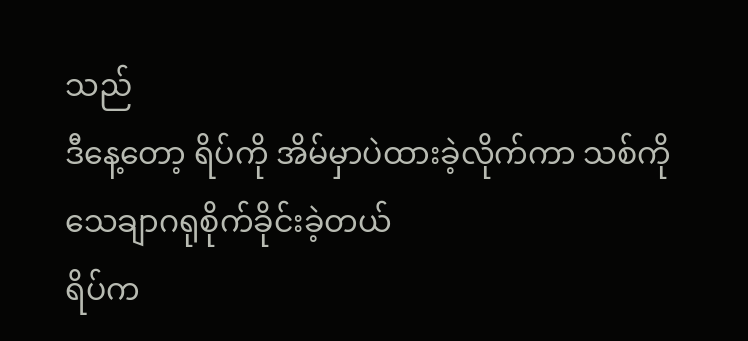သည်
ဒီနေ့တော့ ရိပ်ကို အိမ်မှာပဲထားခဲ့လိုက်ကာ သစ်ကို သေချာဂရုစိုက်ခိုင်းခဲ့တယ်
ရိပ်က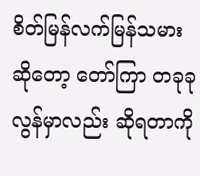စိတ်မြန်လက်မြန်သမားဆိုတော့ တော်ကြာ တခုခု လွန်မှာလည်း ဆိုရတာကို